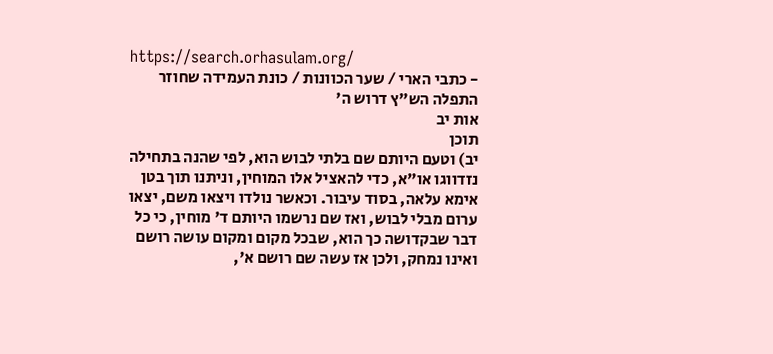https://search.orhasulam.org/
- כתבי הארי / שער הכוונות / כונת העמידה שחוזר התפלה הש"ץ דרוש ה'
אות יב
תוכן
יב) וטעם היותם שם בלתי לבוש הוא, לפי שהנה בתחילה נזדווגו או"א, כדי להאציל אלו המוחין, וניתנו תוך בטן אימא עלאה, בסוד עיבור. וכאשר נולדו ויצאו משם, יצאו ערום מבלי לבוש, ואז שם נרשמו היותם ד' מוחין, כי כל דבר שבקדושה כך הוא, שבכל מקום ומקום עושה רושם ואינו נמחק, ולכן אז עשה שם רושם א',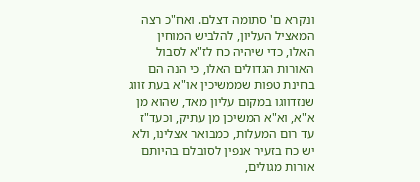ונקרא ם' סתומה דצלם. ואח"כ רצה המאציל העליון, להלביש המוחין האלו, כדי שיהיה כח לז"א לסבול האורות הגדולים האלו, כי הנה הם בחינת טפות שממשיכין או"א בעת זווג שנזדווגו במקום עליון מאד, שהוא מן א"א, וא"א המשיכן מן עתיק, וכעד"ז עד רום המעלות, כמבואר אצלינו, ולא יש כח בזעיר אנפין לסובלם בהיותם אורות מגולים,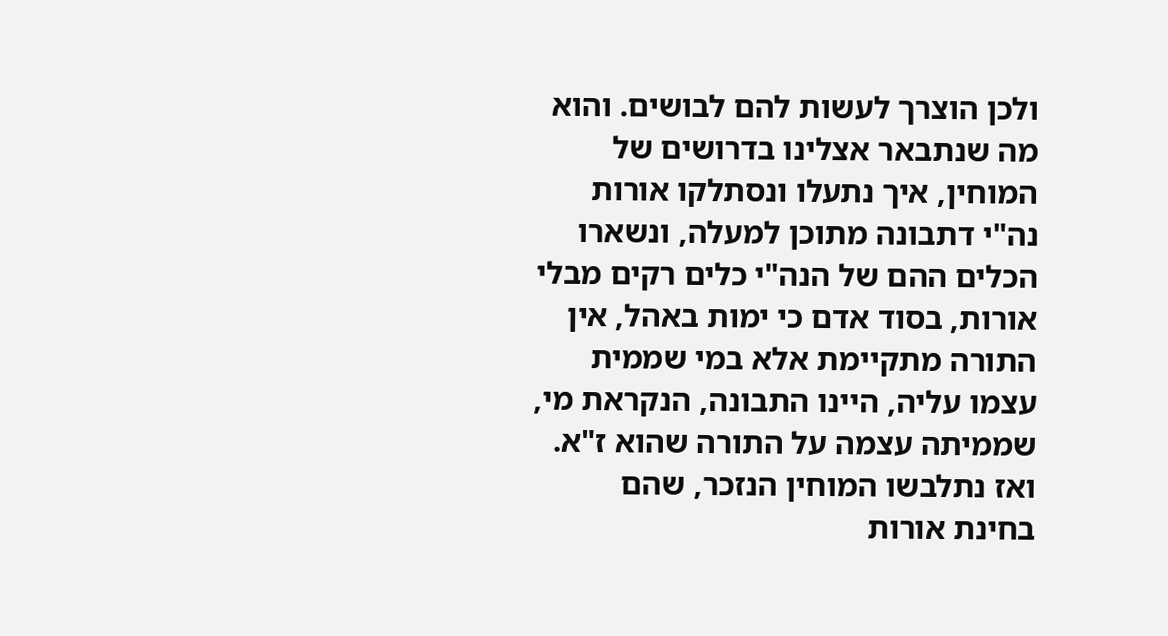ולכן הוצרך לעשות להם לבושים. והוא מה שנתבאר אצלינו בדרושים של המוחין, איך נתעלו ונסתלקו אורות נה"י דתבונה מתוכן למעלה, ונשארו הכלים ההם של הנה"י כלים רקים מבלי אורות, בסוד אדם כי ימות באהל, אין התורה מתקיימת אלא במי שממית עצמו עליה, היינו התבונה, הנקראת מי, שממיתה עצמה על התורה שהוא ז"א. ואז נתלבשו המוחין הנזכר, שהם בחינת אורות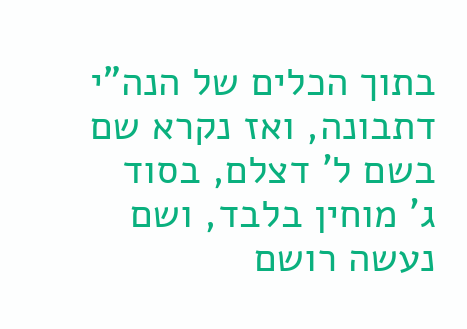בתוך הכלים של הנה"י דתבונה, ואז נקרא שם בשם ל' דצלם, בסוד ג' מוחין בלבד, ושם נעשה רושם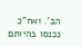הב'. ואח"כ נכנסו בהיותם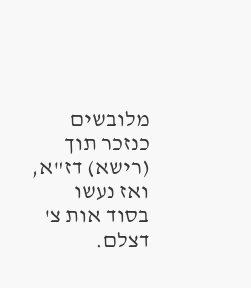מלובשים כנזכר תוך (רישא) דז"א, ואז נעשו בסוד אות צ' דצלם.